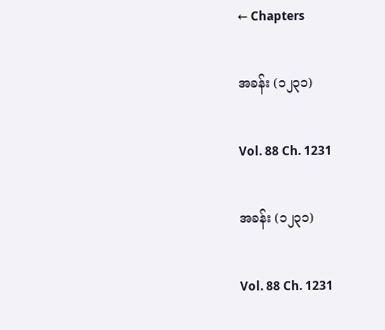← Chapters

အခန်း (၁၂၃၁)

Vol. 88 Ch. 1231

အခန်း (၁၂၃၁)

Vol. 88 Ch. 1231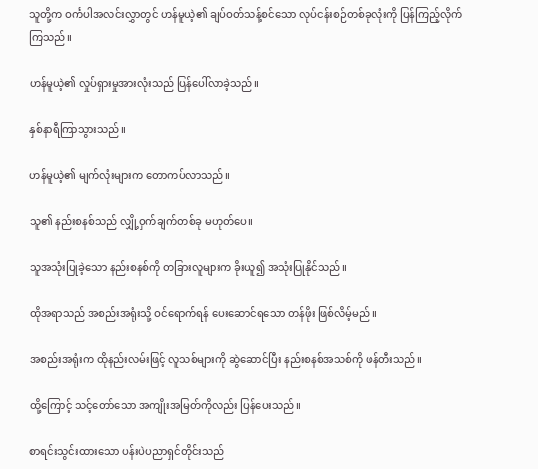သူတို့က ဝင်္ကပါအလင်းလွှာတွင် ဟန်မူယဲ့၏ ချပ်ဝတ်သန့်စင်သော လုပ်ငန်းစဉ်တစ်ခုလုံးကို ပြန်ကြည့်လိုက်ကြသည်။

ဟန်မူယဲ့၏ လှုပ်ရှားမှုအားလုံးသည် ပြန်ပေါ်လာခဲ့သည်။

နှစ်နာရီကြာသွားသည်။

ဟန်မူယဲ့၏ မျက်လုံးများက တောကပ်လာသည်။

သူ၏ နည်းစနစ်သည် လျှို့ဝှက်ချက်တစ်ခု မဟုတ်ပေ။

သူအသုံးပြုခဲ့သော နည်းစနစ်ကို တခြားလူများက ခိုးယူ၍ အသုံးပြုနိုင်သည်။

ထိုအရာသည် အစည်းအရုံးသို့ ဝင်ရောက်ရန် ပေးဆောင်ရသော တန်ဖိုး ဖြစ်လိမ့်မည်။

အစည်းအရုံးက ထိုနည်းလမ်းဖြင့် လူသစ်များကို ဆွဲဆောင်ပြီး နည်းစနစ်အသစ်ကို ဖန်တီးသည်။

ထို့ကြောင့် သင့်တော်သော အကျိုးအမြတ်ကိုလည်း ပြန်ပေးသည်။

စာရင်းသွင်းထားသော ပန်းပဲပညာရှင်တိုင်းသည်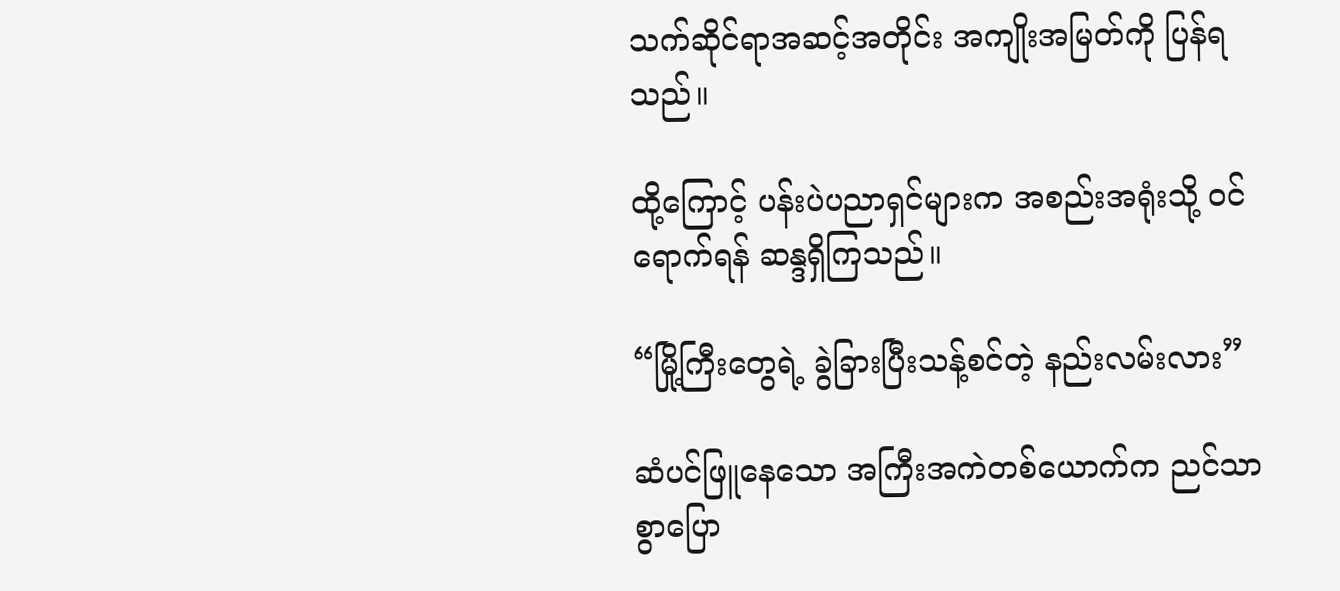သက်ဆိုင်ရာအဆင့်အတိုင်း အကျိုးအမြတ်ကို ပြန်ရသည်။

ထို့ကြောင့် ပန်းပဲပညာရှင်များက အစည်းအရုံးသို့ ဝင်ရောက်ရန် ဆန္ဒရှိကြသည်။

“မြို့ကြီးတွေရဲ့ ခွဲခြားပြီးသန့်စင်တဲ့ နည်းလမ်းလား”

ဆံပင်ဖြူနေသော အကြီးအကဲတစ်ယောက်က ညင်သာစွာပြော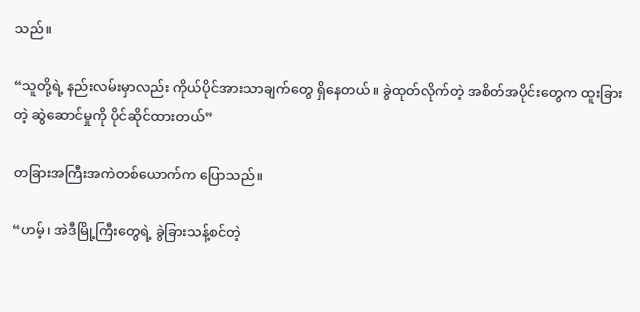သည်။

“သူတို့ရဲ့ နည်းလမ်းမှာလည်း ကိုယ်ပိုင်အားသာချက်တွေ ရှိနေတယ်။ ခွဲထုတ်လိုက်တဲ့ အစိတ်အပိုင်းတွေက ထူးခြားတဲ့ ဆွဲဆောင်မှုကို ပိုင်ဆိုင်ထားတယ်”

တခြားအကြီးအကဲတစ်ယောက်က ပြောသည်။

“ဟမ့်၊ အဲဒီမြို့ကြီးတွေရဲ့ ခွဲခြားသန့်စင်တဲ့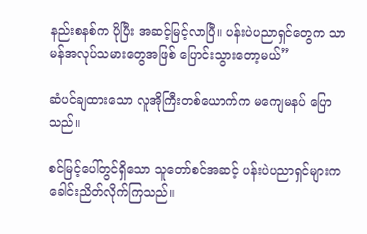နည်းစနစ်က ပိုပြီး အဆင့်မြင့်လာပြီ။ ပန်းပဲပညာရှင်တွေက သာမန်အလုပ်သမားတွေအဖြစ် ပြောင်းသွားတော့မယ်”

ဆံပင်ချထားသော လူအိုကြီးတစ်ယောက်က မကျေမနပ် ပြောသည်။

စင်မြင့်ပေါ်တွင်ရှိသော သူတော်စင်အဆင့် ပန်းပဲပညာရှင်များက ခေါင်းညိတ်လိုက်ကြသည်။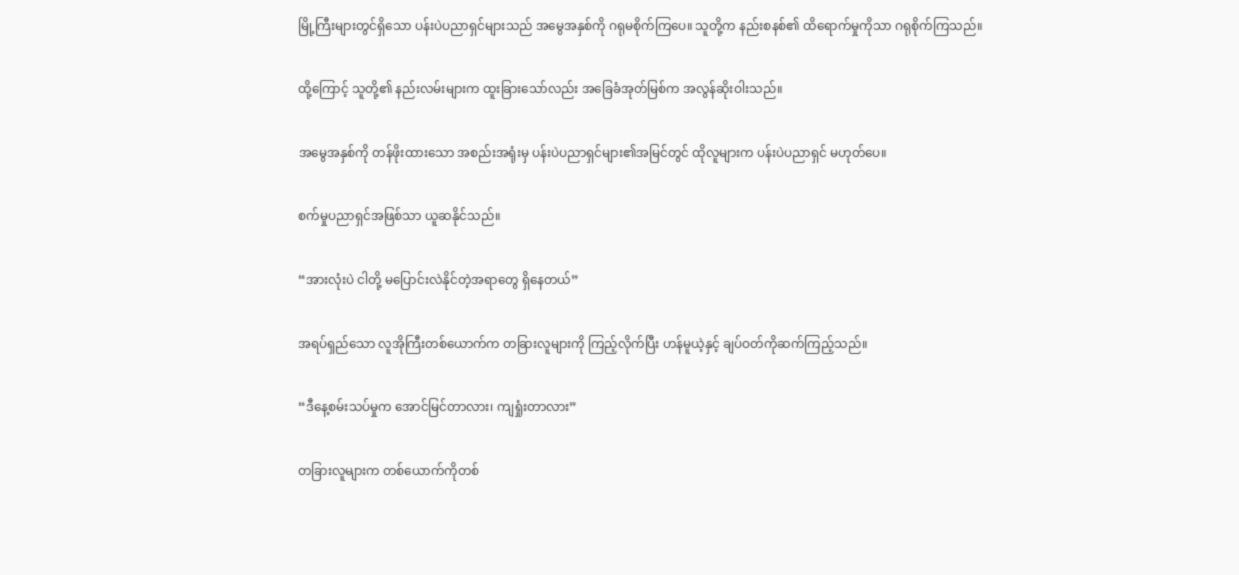မြို့ကြီးများတွင်ရှိသော ပန်းပဲပညာရှင်များသည် အမွေအနှစ်ကို ဂရုမစိုက်ကြပေ။ သူတို့က နည်းစနစ်၏ ထိရောက်မှုကိုသာ ဂရုစိုက်ကြသည်။

ထို့ကြောင့် သူတို့၏ နည်းလမ်းများက ထူးခြားသော်လည်း အခြေခံအုတ်မြစ်က အလွန်ဆိုးဝါးသည်။

အမွေအနှစ်ကို တန်ဖိုးထားသော အစည်းအရုံးမှ ပန်းပဲပညာရှင်များ၏အမြင်တွင် ထိုလူများက ပန်းပဲပညာရှင် မဟုတ်ပေ။

စက်မှုပညာရှင်အဖြစ်သာ ယူဆနိုင်သည်။

“အားလုံးပဲ ငါတို့ မပြောင်းလဲနိုင်တဲ့အရာတွေ ရှိနေတယ်”

အရပ်ရှည်သော လူအိုကြီးတစ်ယောက်က တခြားလူများကို ကြည့်လိုက်ပြီး ဟန်မူယဲ့နှင့် ချပ်ဝတ်ကိုဆက်ကြည့်သည်။

“ဒီနေ့စမ်းသပ်မှုက အောင်မြင်တာလား၊ ကျရှုံးတာလား”

တခြားလူများက တစ်ယောက်ကိုတစ်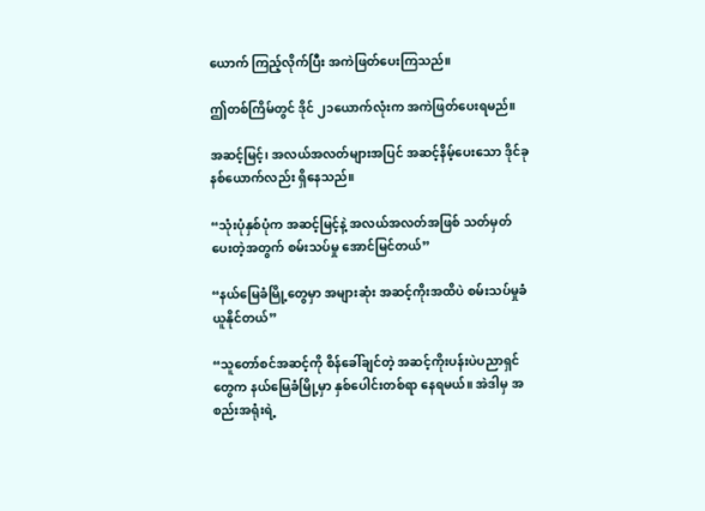ယောက် ကြည့်လိုက်ပြီး အကဲဖြတ်ပေးကြသည်။

ဤတစ်ကြိမ်တွင် ဒိုင် ၂၁ယောက်လုံးက အကဲဖြတ်ပေးရမည်။

အဆင့်မြင့်၊ အလယ်အလတ်များအပြင် အဆင့်နိမ့်ပေးသော ဒိုင်ခုနစ်ယောက်လည်း ရှိနေသည်။

“သုံးပုံနှစ်ပုံက အဆင့်မြင့်နဲ့ အလယ်အလတ်အဖြစ် သတ်မှတ်ပေးတဲ့အတွက် စမ်းသပ်မှု အောင်မြင်တယ်”

“နယ်မြေခံမြို့တွေမှာ အများဆုံး အဆင့်ကိုးအထိပဲ စမ်းသပ်မှုခံယူနိုင်တယ်”

“သူတော်စင်အဆင့်ကို စိန်ခေါ်ချင်တဲ့ အဆင့်ကိုးပန်းပဲပညာရှင်တွေက နယ်မြေခံမြို့မှာ နှစ်ပေါင်းတစ်ရာ နေရမယ်။ အဲဒါမှ အစည်းအရုံးရဲ့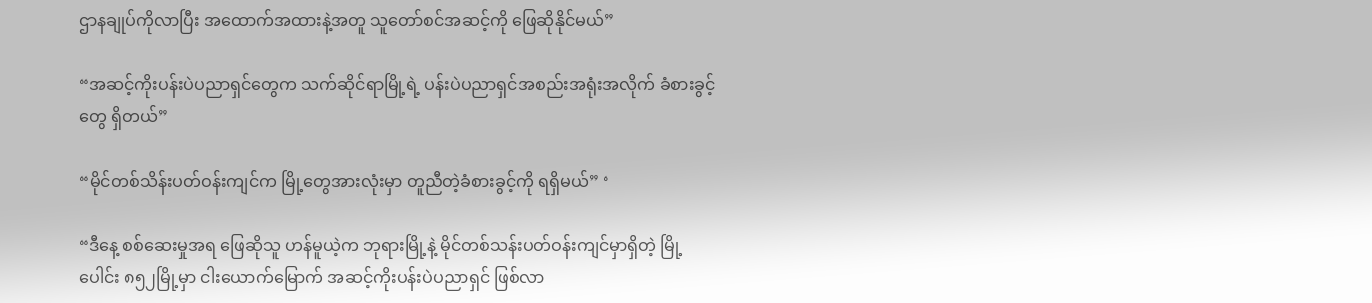ဌာနချုပ်ကိုလာပြီး အထောက်အထားနဲ့အတူ သူတော်စင်အဆင့်ကို ဖြေဆိုနိုင်မယ်”

“အဆင့်ကိုးပန်းပဲပညာရှင်တွေက သက်ဆိုင်ရာမြို့ရဲ့ ပန်းပဲပညာရှင်အစည်းအရုံးအလိုက် ခံစားခွင့်တွေ ရှိတယ်”

“မိုင်တစ်သိန်းပတ်ဝန်းကျင်က မြို့တွေအားလုံးမှာ တူညီတဲ့ခံစားခွင့်ကို ရရှိမယ်” ‘

“ဒီနေ့ စစ်ဆေးမှုအရ ဖြေဆိုသူ ဟန်မူယဲ့က ဘုရားမြို့နဲ့ မိုင်တစ်သန်းပတ်ဝန်းကျင်မှာရှိတဲ့ မြို့ပေါင်း ၈၅၂မြို့မှာ ငါးယောက်မြောက် အဆင့်ကိုးပန်းပဲပညာရှင် ဖြစ်လာ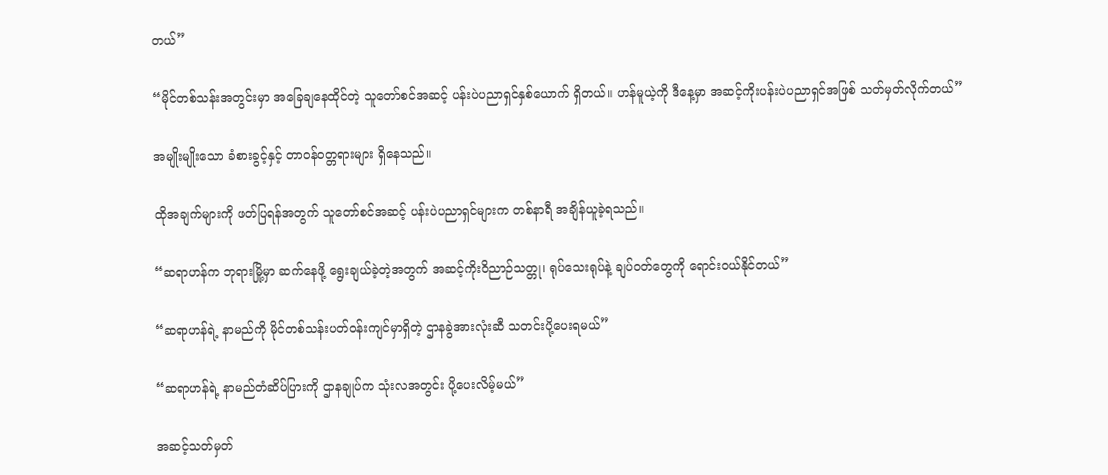တယ်”

“မိုင်တစ်သန်းအတွင်းမှာ အခြေချနေထိုင်တဲ့ သူတော်စင်အဆင့် ပန်းပဲပညာရှင်နှစ်ယောက် ရှိတယ်။ ဟန်မူယဲ့ကို ဒီနေ့မှာ အဆင့်ကိုးပန်းပဲပညာရှင်အဖြစ် သတ်မှတ်လိုက်တယ်”

အမျိုးမျိုးသော ခံစားခွင့်နှင့် တာဝန်ဝတ္တရားများ ရှိနေသည်။

ထိုအချက်များကို ဖတ်ပြရန်အတွက် သူတော်စင်အဆင့် ပန်းပဲပညာရှင်များက တစ်နာရီ အချိန်ယူခဲ့ရသည်။

“ဆရာဟန်က ဘုရားမြို့မှာ ဆက်နေဖို့ ရွေးချယ်ခဲ့တဲ့အတွက် အဆင့်ကိုးဝိညာဉ်သတ္တု၊ ရုပ်သေးရုပ်နဲ့ ချပ်ဝတ်တွေကို ရောင်းဝယ်နိုင်တယ်”

“ဆရာဟန်ရဲ့ နာမည်ကို မိုင်တစ်သန်းပတ်ဝန်းကျင်မှာရှိတဲ့ ဌာနခွဲအားလုံးဆီ သတင်းပို့ပေးရမယ်”

“ဆရာဟန်ရဲ့ နာမည်တံဆိပ်ပြားကို ဌာနချုပ်က သုံးလအတွင်း ပို့ပေးလိမ့်မယ်”

အဆင့်သတ်မှတ်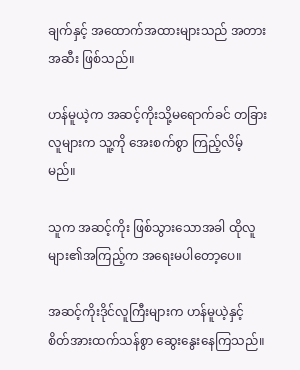ချက်နှင့် အထောက်အထားများသည် အတားအဆီး ဖြစ်သည်။

ဟန်မူယဲ့က အဆင့်ကိုးသို့မရောက်ခင် တခြားလူများက သူ့ကို အေးစက်စွာ ကြည့်လိမ့်မည်။

သူက အဆင့်ကိုး ဖြစ်သွားသောအခါ ထိုလူများ၏အကြည့်က အရေးမပါတော့ပေ။

အဆင့်ကိုးဒိုင်လူကြီးများက ဟန်မူယဲ့နှင့် စိတ်အားထက်သန်စွာ ဆွေးနွေးနေကြသည်။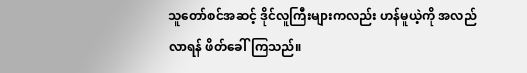သူတော်စင်အဆင့် ဒိုင်လူကြီးများကလည်း ဟန်မူယဲ့ကို အလည်လာရန် ဖိတ်ခေါ်ကြသည်။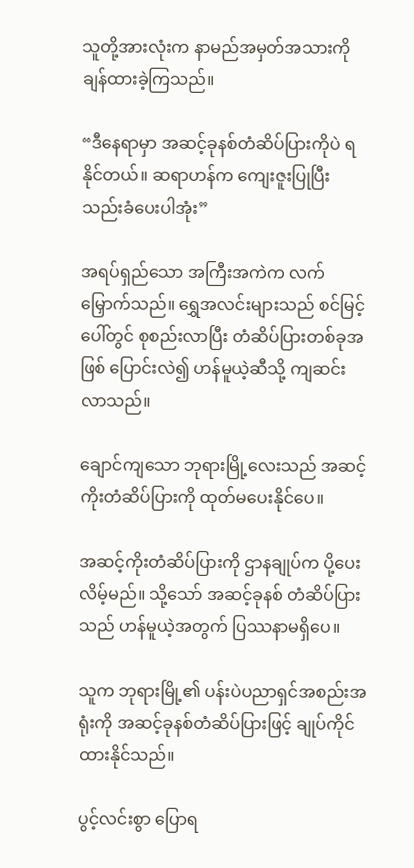သူတို့အားလုံးက နာမည်အမှတ်အသားကို ချန်ထားခဲ့ကြသည်။

“ဒီနေရာမှာ အဆင့်ခုနစ်တံဆိပ်ပြားကိုပဲ ရနိုင်တယ်။ ဆရာဟန်က ကျေးဇူးပြုပြီး သည်းခံပေးပါအုံး”

အရပ်ရှည်သော အကြီးအကဲက လက်မြှောက်သည်။ ရွှေအလင်းများသည် စင်မြင့်ပေါ်တွင် စုစည်းလာပြီး တံဆိပ်ပြားတစ်ခုအဖြစ် ပြောင်းလဲ၍ ဟန်မူယဲ့ဆီသို့ ကျဆင်းလာသည်။

ချောင်ကျသော ဘုရားမြို့လေးသည် အဆင့်ကိုးတံဆိပ်ပြားကို ထုတ်မပေးနိုင်ပေ။

အဆင့်ကိုးတံဆိပ်ပြားကို ဌာနချုပ်က ပို့ပေးလိမ့်မည်။ သို့သော် အဆင့်ခုနစ် တံဆိပ်ပြားသည် ဟန်မူယဲ့အတွက် ပြဿနာမရှိပေ။

သူက ဘုရားမြို့၏ ပန်းပဲပညာရှင်အစည်းအရုံးကို အဆင့်ခုနစ်တံဆိပ်ပြားဖြင့် ချုပ်ကိုင်ထားနိုင်သည်။

ပွင့်လင်းစွာ ပြောရ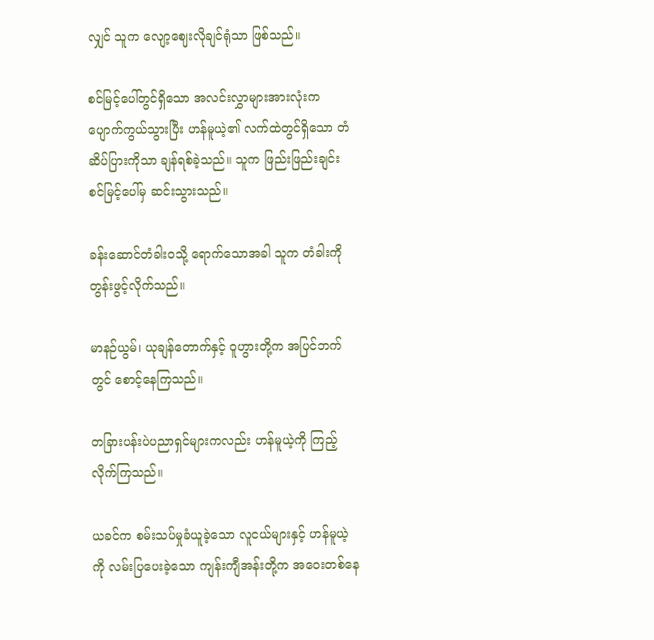လျှင် သူက လျော့ဈေးလိုချင်ရုံသာ ဖြစ်သည်။

စင်မြင့်ပေါ်တွင်ရှိသော အလင်းလွှာများအားလုံးက ပျောက်ကွယ်သွားပြီး ဟန်မူယဲ့၏ လက်ထဲတွင်ရှိသော တံဆိပ်ပြားကိုသာ ချန်ရစ်ခဲ့သည်။ သူက ဖြည်းဖြည်းချင်း စင်မြင့်ပေါ်မှ ဆင်းသွားသည်။

ခန်းဆောင်တံခါးဝသို့ ရောက်‌သောအခါ သူက တံခါးကို တွန်းဖွင့်လိုက်သည်။

မာနဉ်ယွမ်၊ ယုချန်တောက်နှင့် ဝူဟွားတို့က အပြင်ဘက်တွင် စောင့်နေကြသည်။

တခြားပန်းပဲပညာရှင်များကလည်း ဟန်မူယဲ့ကို ကြည့်လိုက်ကြသည်။

ယခင်က စမ်းသပ်မှုခံယူခဲ့သော လူငယ်များနှင့် ဟန်မူယဲ့ကို လမ်းပြပေးခဲ့သော ကျန်းကျီအန်းတို့က အဝေးတစ်နေ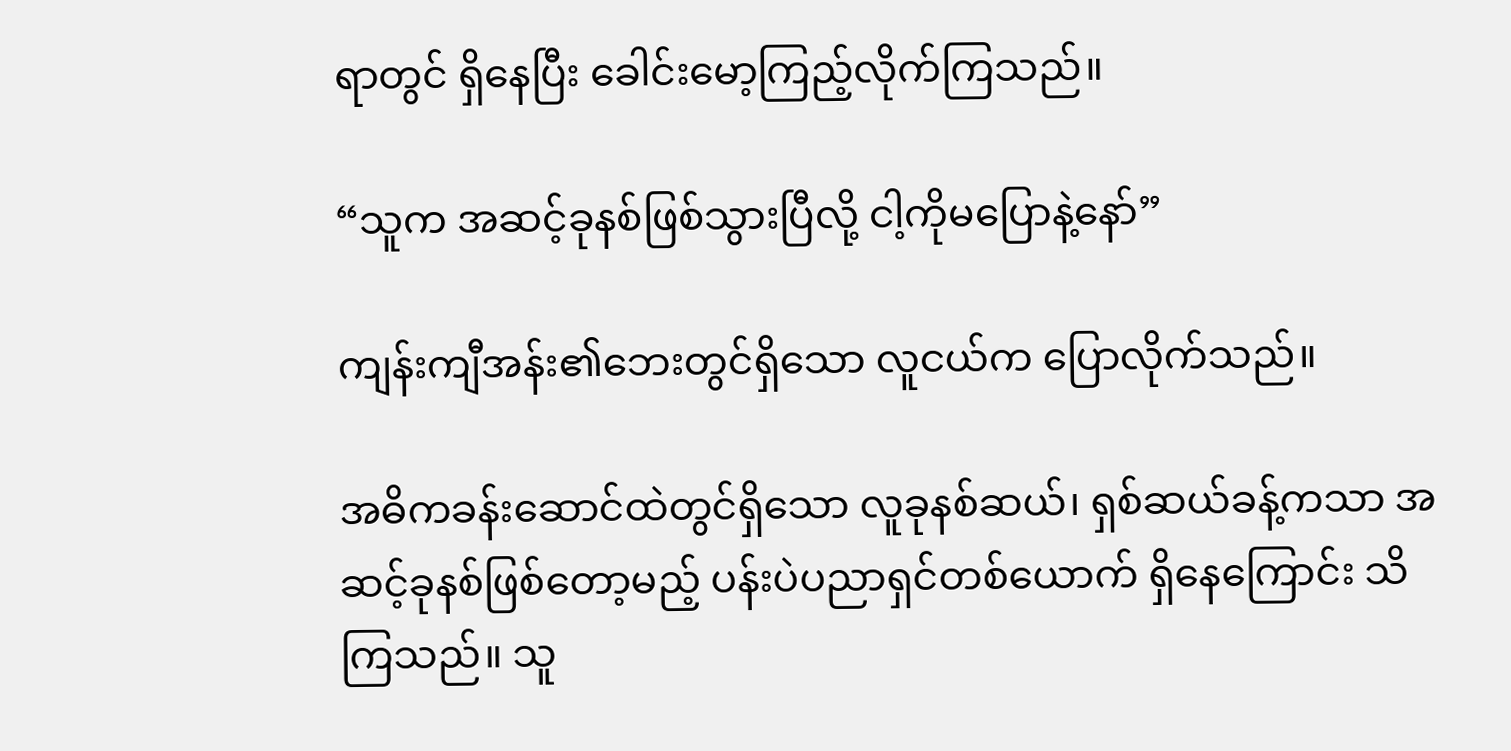ရာတွင် ရှိနေပြီး ခေါင်းမော့ကြည့်လိုက်ကြသည်။

“သူက အဆင့်ခုနစ်ဖြစ်သွားပြီလို့ ငါ့ကိုမပြောနဲ့နော်”

ကျန်းကျီအန်း၏ဘေးတွင်ရှိသော လူငယ်က ပြောလိုက်သည်။

အဓိကခန်းဆောင်ထဲတွင်ရှိသော လူခုနစ်ဆယ်၊ ရှစ်ဆယ်ခန့်ကသာ အဆင့်ခုနစ်ဖြစ်တော့မည့် ပန်းပဲပညာရှင်တစ်ယောက် ရှိနေကြောင်း သိကြသည်။ သူ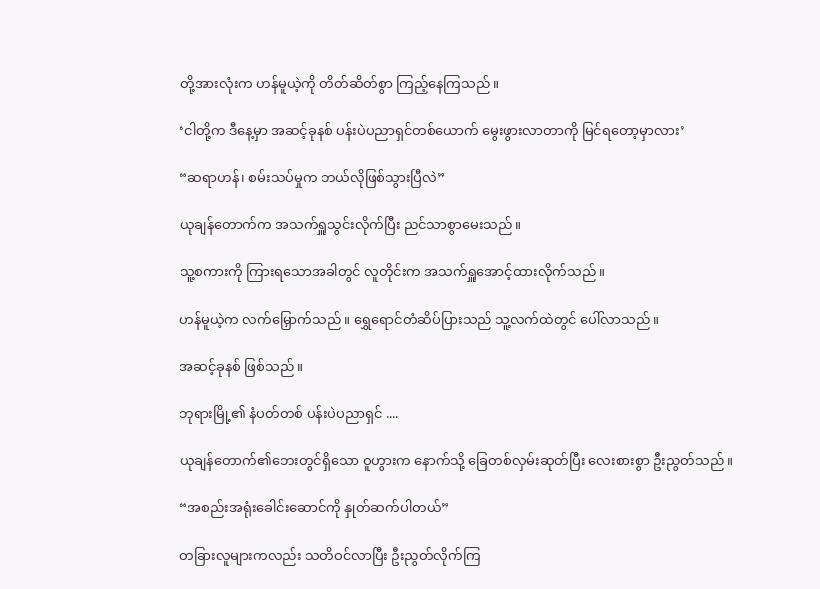တို့အားလုံးက ဟန်မူယဲ့ကို တိတ်ဆိတ်စွာ ကြည့်နေကြသည်။

‘ငါတို့က ဒီနေ့မှာ အဆင့်ခုနစ် ပန်းပဲပညာရှင်တစ်ယောက် မွေးဖွားလာတာကို မြင်ရတော့မှာလား’

“ဆရာဟန်၊ စမ်းသပ်မှုက ဘယ်လိုဖြစ်သွားပြီလဲ”

ယုချန်တောက်က အသက်ရှူသွင်းလိုက်ပြီး ညင်သာစွာမေးသည်။

သူ့စကားကို ကြားရသောအခါတွင် လူတိုင်းက အသက်ရှူအောင့်ထားလိုက်သည်။

ဟန်မူယဲ့က လက်မြှောက်သည်။ ရွှေရောင်တံဆိပ်ပြားသည် သူ့လက်ထဲတွင် ပေါ်လာသည်။

အဆင့်ခုနစ် ဖြစ်သည်။

ဘုရားမြို့၏ နံပတ်တစ် ပန်းပဲပညာရှင် ....

ယုချန်တောက်၏ဘေးတွင်ရှိသော ဝူဟွားက နောက်သို့ ခြေတစ်လှမ်းဆုတ်ပြီး လေးစားစွာ ဦးညွတ်သည်။

“အစည်းအရုံး‌ခေါင်းဆောင်ကို နှုတ်ဆက်ပါတယ်”

တခြားလူများကလည်း သတိဝင်လာပြီး ဦးညွတ်လိုက်ကြ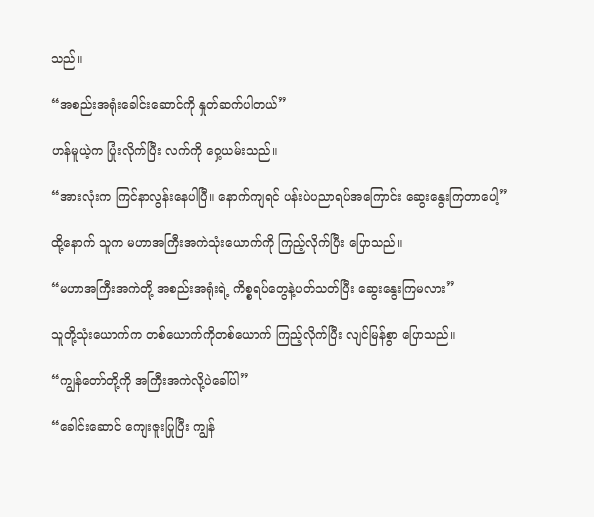သည်။

“အစည်းအရုံး‌ခေါင်းဆောင်ကို နှုတ်ဆက်ပါတယ်”

ဟန်မူယဲ့က ပြုံးလိုက်ပြီး လက်ကို ဝှေ့ယမ်းသည်။

“အားလုံးက ကြင်နာလွန်းနေပါပြီ။ နောက်ကျရင် ပန်းပဲပညာရပ်အကြောင်း ဆွေးနွေးကြတာပေါ့”

ထို့နောက် သူက မဟာအကြီးအကဲသုံးယောက်ကို ကြည့်လိုက်ပြီး ပြောသည်။

“မဟာအကြီးအကဲတို့ အစည်းအရုံးရဲ့ ကိစ္စရပ်တွေနဲ့ပတ်သတ်ပြီး ဆွေးနွေးကြမလား”

သူတို့သုံးယောက်က တစ်ယောက်ကိုတစ်ယောက် ကြည့်လိုက်ပြီး လျင်မြန်စွာ ပြောသည်။

“ကျွန်တော်တို့ကို အကြီးအကဲလို့ပဲခေါ်ပါ”

“ခေါင်းဆောင် ကျေးဇူးပြုပြီး ကျွန်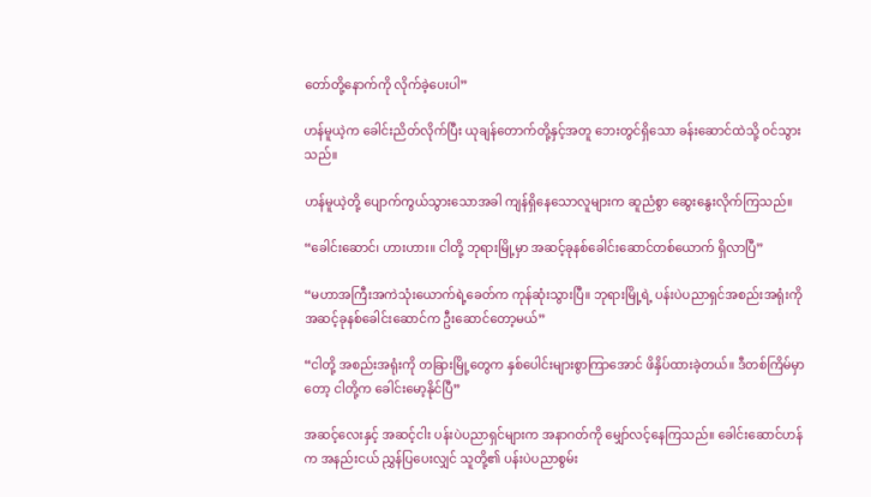တော်တို့နောက်ကို လိုက်ခဲ့ပေးပါ”

ဟန်မူယဲ့က ခေါင်းညိတ်လိုက်ပြီး ယုချန်တောက်တို့နှင့်အတူ ဘေးတွင်ရှိသော ခန်းဆောင်ထဲသို့ ဝင်သွားသည်။

ဟန်မူယဲ့တို့ ပျောက်ကွယ်သွားသောအခါ ကျန်ရှိနေသောလူများက ဆူညံစွာ ဆွေးနွေးလိုက်ကြသည်။

“ခေါင်းဆောင်၊ ဟားဟား။ ငါတို့ ဘုရားမြို့မှာ အဆင့်ခုနစ်ခေါင်းဆောင်တစ်ယောက် ရှိလာပြီ”

“မဟာအကြီးအကဲသုံးယောက်ရဲ့ခေတ်က ကုန်ဆုံးသွားပြီ။ ဘုရားမြို့ရဲ့ ပန်းပဲပညာရှင်အစည်းအရုံးကို အဆင့်ခုနစ်‌ခေါင်းဆောင်က ဦးဆောင်တော့မယ်”

“ငါတို့ အစည်းအရုံးကို တခြားမြို့တွေက နှစ်ပေါင်းများစွာကြာအောင် ဖိနှိပ်ထားခဲ့တယ်။ ဒီတစ်ကြိမ်မှာတော့ ငါတို့က ခေါင်းမော့နိုင်ပြီ”

အဆင့်လေးနှင့် အဆင့်ငါး ပန်းပဲပညာရှင်များက အနာဂတ်ကို မျှော်လင့်နေကြသည်။ ခေါင်းဆောင်ဟန်က အနည်းငယ် ညွှန်ပြပေးလျှင် သူတို့၏ ပန်းပဲပညာစွမ်း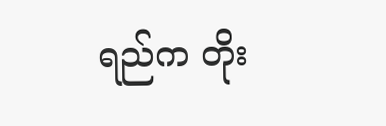ရည်က တိုး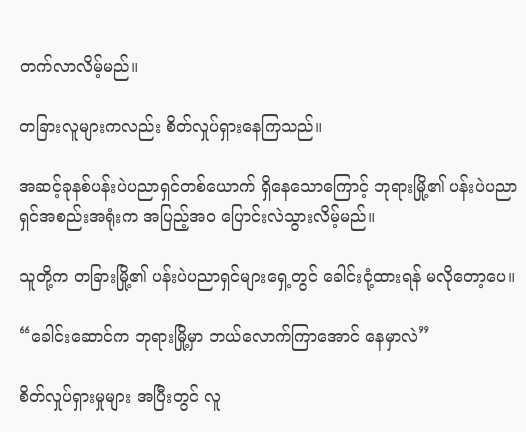တက်လာလိမ့်မည်။

တခြားလူများကလည်း စိတ်လှုပ်ရှားနေကြသည်။

အဆင့်ခုနစ်ပန်းပဲပညာရှင်တစ်ယောက် ရှိနေသောကြောင့် ဘုရားမြို့၏ ပန်းပဲပညာရှင်အစည်းအရုံးက အပြည့်အဝ ပြောင်းလဲသွားလိမ့်မည်။

သူတို့က တခြားမြို့၏ ပန်းပဲပညာရှင်များရှေ့တွင် ခေါင်းငုံ့ထားရန် မလိုတော့ပေ။

“ခေါင်းဆောင်က ဘုရားမြို့မှာ ဘယ်လောက်ကြာအောင် နေမှာလဲ”

စိတ်လှုပ်ရှားမှုများ အပြီးတွင် လူ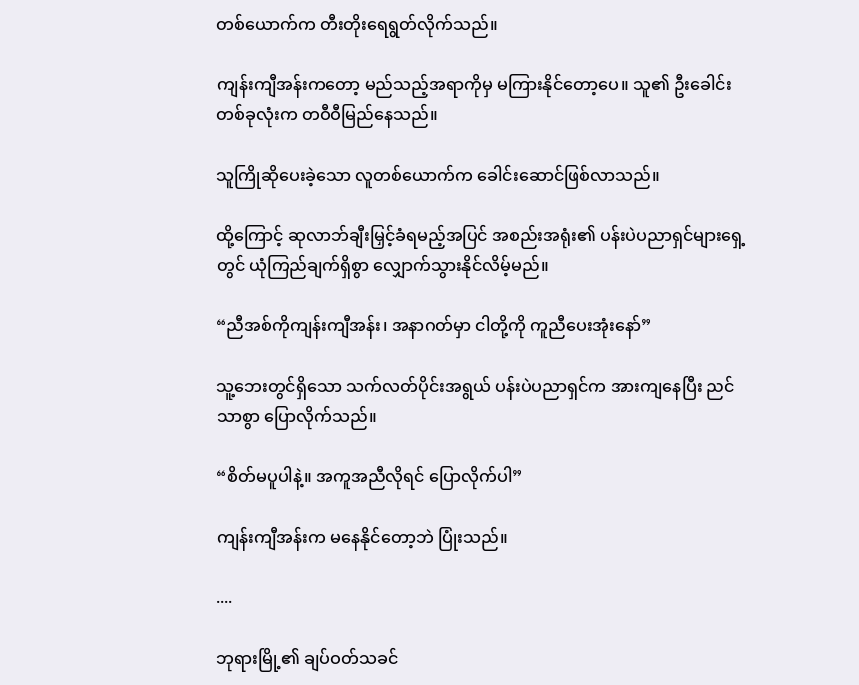တစ်ယောက်က တီးတိုးရေရွတ်လိုက်သည်။

ကျန်းကျီအန်းကတော့ မည်သည့်အရာကိုမှ မကြားနိုင်တော့ပေ။ သူ၏ ဦးခေါင်းတစ်ခုလုံးက တဝီဝီမြည်နေသည်။

သူကြိုဆိုပေးခဲ့သော လူတစ်ယောက်က ခေါင်းဆောင်ဖြစ်လာသည်။

ထို့ကြောင့် ဆုလာဘ်ချီးမြှင့်ခံရမည့်အပြင် အစည်းအရုံး၏ ပန်းပဲပညာရှင်များရှေ့တွင် ယုံကြည်ချက်ရှိစွာ လျှောက်သွားနိုင်လိမ့်မည်။

“ညီအစ်ကိုကျန်းကျီအန်း၊ အနာဂတ်မှာ ငါတို့ကို ကူညီပေးအုံးနော်”

သူ့ဘေးတွင်ရှိသော သက်လတ်ပိုင်းအရွယ် ပန်းပဲပညာရှင်က အားကျနေပြီး ညင်သာစွာ ပြောလိုက်သည်။

“စိတ်မပူပါနဲ့။ အကူအညီလိုရင် ပြောလိုက်ပါ”

ကျန်းကျီအန်းက မနေနိုင်တော့ဘဲ ပြုံးသည်။

....

ဘုရားမြို့၏ ချပ်ဝတ်သခင်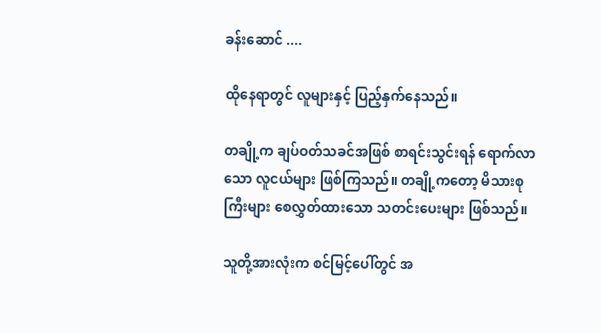ခန်းဆောင် ....

ထိုနေရာတွင် လူများနှင့် ပြည့်နှက်နေသည်။

တချို့က ချပ်ဝတ်သခင်အဖြစ် စာရင်းသွင်းရန် ရောက်လာသော လူငယ်များ ဖြစ်ကြသည်။ တချို့ကတော့ မိသားစုကြီးများ စေလွှတ်ထားသော သတင်းပေးများ ဖြစ်သည်။

သူတို့အားလုံးက စင်မြင့်ပေါ်တွင် အ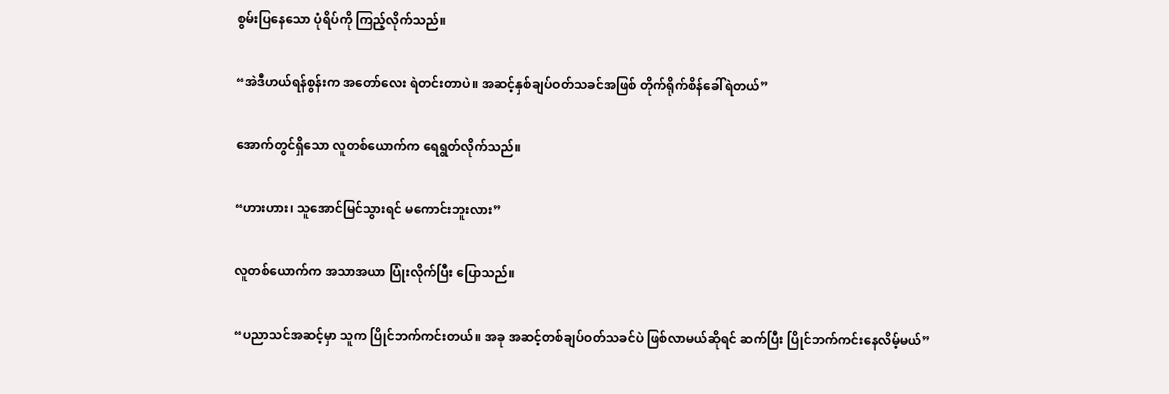စွမ်းပြနေသော ပုံရိပ်ကို ကြည့်လိုက်သည်။

“အဲဒီဟယ်ရန်စွန်းက အတော်လေး ရဲတင်းတာပဲ။ အဆင့်နှစ်ချပ်ဝတ်သခင်အဖြစ် တိုက်ရိုက်စိန်ခေါ်ရဲတယ်”

အောက်တွင်ရှိသော လူတစ်ယောက်က ရေရွတ်လိုက်သည်။

“ဟားဟား၊ သူအောင်မြင်သွားရင် မကောင်းဘူးလား”

လူတစ်ယောက်က အသာအယာ ပြုံးလိုက်ပြီး ပြောသည်။

“ပညာသင်အဆင့်မှာ သူက ပြိုင်ဘက်ကင်းတယ်။ အခု အဆင့်တစ်ချပ်ဝတ်သခင်ပဲ ဖြစ်လာမယ်ဆိုရင် ဆက်ပြီး ပြိုင်ဘက်ကင်းနေလိမ့်မယ်”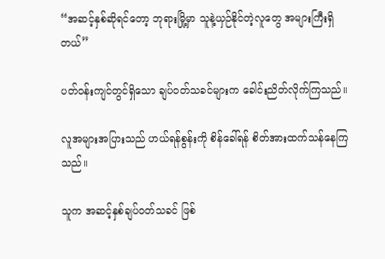“အဆင့်နှစ်ဆိုရင်တော့ ဘုရားမြို့မှာ သူနဲ့ယှဉ်နိုင်တဲ့လူတွေ အများကြီးရှိတယ်”

ပတ်ဝန်းကျင်တွင်ရှိသော ချပ်ဝတ်သခင်များက ခေါင်းညိတ်လိုက်ကြသည်။

လူအများအပြားသည် ဟယ်ရန်စွန်းကို စိန်ခေါ်ရန် စိတ်အားထက်သန်နေကြသည်။

သူက အဆင့်နှစ်ချပ်ဝတ်သခင် ဖြစ်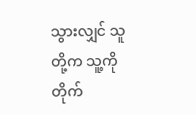သွားလျှင် သူတို့က သူ့ကို တိုက်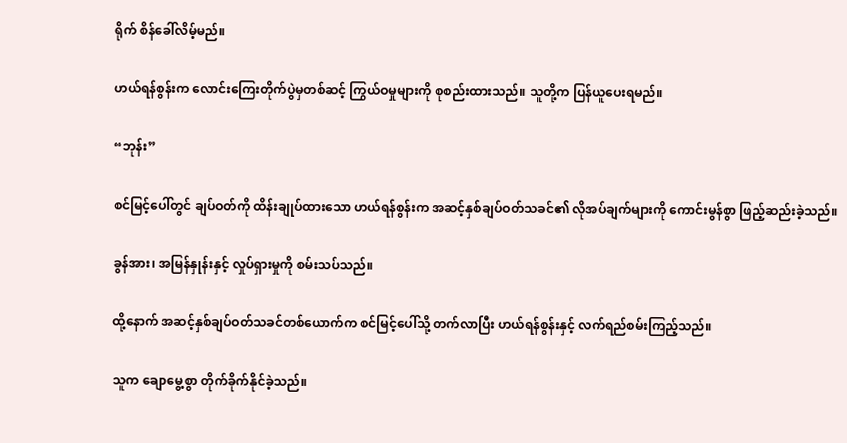ရိုက် စိန်ခေါ်လိမ့်မည်။

ဟယ်ရန်စွန်းက လောင်းကြေးတိုက်ပွဲမှတစ်ဆင့် ကြွယ်ဝမှုများကို စုစည်းထားသည်။ သူတို့က ပြန်ယူပေးရမည်။

“ဘုန်း”

စင်မြင့်ပေါ်တွင် ချပ်ဝတ်ကို ထိန်းချုပ်ထားသော ဟယ်ရန်စွန်းက အဆင့်နှစ်ချပ်ဝတ်သခင်၏ လိုအပ်ချက်များကို ကောင်းမွန်စွာ ဖြည့်ဆည်းခဲ့သည်။

ခွန်အား၊ အမြန်နှုန်းနှင့် လှုပ်ရှားမှုကို စမ်းသပ်သည်။

ထို့နောက် အဆင့်နှစ်ချပ်ဝတ်သခင်တစ်ယောက်က စင်မြင့်ပေါ်သို့ တက်လာပြီး ဟယ်ရန်စွန်းနှင့် လက်ရည်စမ်းကြည့်သည်။

သူက ချောမွေ့စွာ တိုက်ခိုက်နိုင်ခဲ့သည်။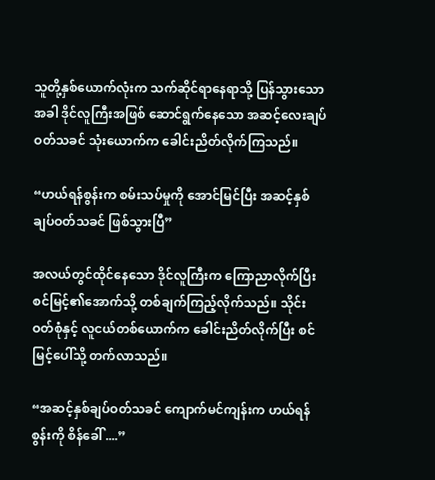သူတို့နှစ်ယောက်လုံးက သက်ဆိုင်ရာနေရာသို့ ပြန်သွားသောအခါ ဒိုင်လူကြီးအဖြစ် ဆောင်ရွက်နေသော အဆင့်လေးချပ်ဝတ်သခင် သုံးယောက်က ‌ခေါင်းညိတ်လိုက်ကြသည်။

“ဟယ်ရန်စွန်းက စမ်းသပ်မှုကို အောင်မြင်ပြီး အဆင့်နှစ်ချပ်ဝတ်သခင် ဖြစ်သွားပြီ”

အလယ်တွင်ထိုင်နေသော ဒိုင်လူကြီးက ကြောညာလိုက်ပြီး စင်မြင့်၏အောက်သို့ တစ်ချက်ကြည့်လိုက်သည်။ သိုင်းဝတ်စုံနှင့် လူငယ်တစ်ယောက်က ခေါင်းညိတ်လိုက်ပြီး စင်မြင့်ပေါ်သို့ တက်လာသည်။

“အဆင့်နှစ်ချပ်ဝတ်သခင် ကျောက်မင်ကျန်းက ဟယ်ရန်စွန်းကို စိန်ခေါ် ....”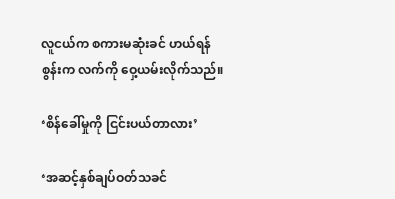လူငယ်က စကားမဆုံးခင် ဟယ်ရန်စွန်းက လက်ကို ဝှေ့ယမ်းလိုက်သည်။

‘စိန်ခေါ်မှုကို ငြင်းပယ်တာလား’

‘အဆင့်နှစ်ချပ်ဝတ်သခင်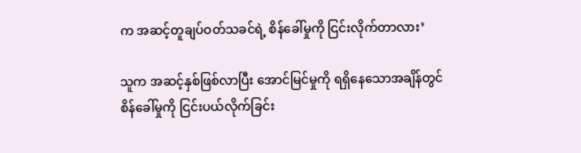က အဆင့်တူချပ်ဝတ်သခင်ရဲ့ စိန်ခေါ်မှုကို ငြင်းလိုက်တာလား’

သူက အဆင့်နှစ်ဖြစ်လာပြီး အောင်မြင်မှုကို ရရှိနေသောအချိန်တွင် စိန်ခေါ်မှုကို ငြင်းပယ်လိုက်ခြင်း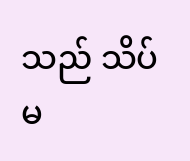သည် သိပ်မ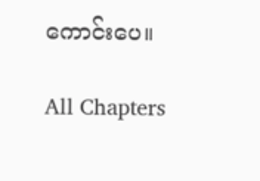ကောင်းပေ။

All Chapters